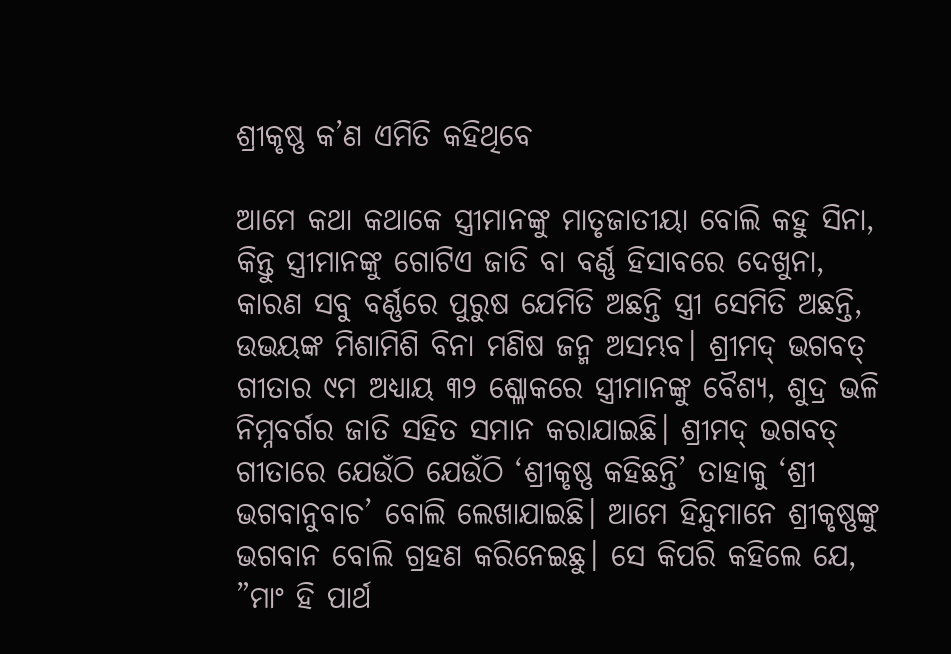ଶ୍ରୀକୃଷ୍ଣ କ’ଣ ଏମିତି କହିଥିବେ

ଆମେ କଥା କଥାକେ ସ୍ତ୍ରୀମାନଙ୍କୁ ମାତୃଜାତୀୟା ବୋଲି କହୁ ସିନା, କିନ୍ତୁ ସ୍ତ୍ରୀମାନଙ୍କୁ ଗୋଟିଏ ଜାତି ବା ବର୍ଣ୍ଣ ହିସାବରେ ଦେଖୁନା, କାରଣ ସବୁ ବର୍ଣ୍ଣରେ ପୁରୁଷ ଯେମିତି ଅଛନ୍ତି ସ୍ତ୍ରୀ ସେମିତି ଅଛନ୍ତି, ଉଭୟଙ୍କ ମିଶାମିଶି ବିନା ମଣିଷ ଜନ୍ମ ଅସମ୍ଭବ। ଶ୍ରୀମଦ୍‌ ଭଗବତ୍‌ ଗୀତାର ୯ମ ଅଧ୍ୟାୟ ୩୨ ଶ୍ଳୋକରେ ସ୍ତ୍ରୀମାନଙ୍କୁ ବୈଶ୍ୟ, ଶୁଦ୍ର ଭଳି ନିମ୍ନବର୍ଗର ଜାତି ସହିତ ସମାନ କରାଯାଇଛି। ଶ୍ରୀମଦ୍‌ ଭଗବତ୍‌ ଗୀତାରେ ଯେଉଁଠି ଯେଉଁଠି ‘ଶ୍ରୀକୃଷ୍ଣ କହିଛନ୍ତି’ ତାହାକୁ ‘ଶ୍ରୀ ଭଗବାନୁବାଚ’ ବୋଲି ଲେଖାଯାଇଛି। ଆମେ ହିନ୍ଦୁମାନେ ଶ୍ରୀକୃଷ୍ଣଙ୍କୁ ଭଗବାନ ବୋଲି ଗ୍ରହଣ କରିନେଇଛୁ। ସେ କିପରି କହିଲେ ଯେ, ”ମାଂ ହି ପାର୍ଥ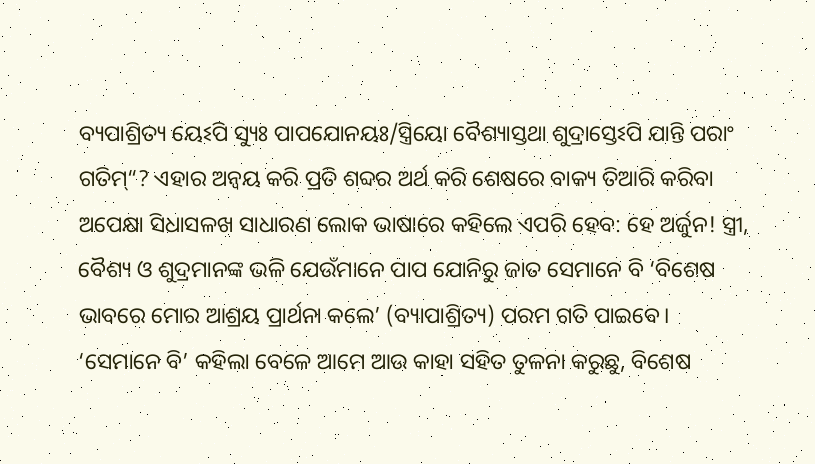ବ୍ୟପାଶ୍ରିତ୍ୟ ୟେଽପି ସ୍ୟୁଃ ପାପଯୋନୟଃ/ସ୍ତ୍ରିୟୋ ବୈଶ୍ୟାସ୍ତଥା ଶୁଦ୍ରାସ୍ତେଽପି ଯାନ୍ତି ପରାଂ ଗତିମ୍‌“? ଏହାର ଅନ୍ବୟ କରି ପ୍ରତି ଶବ୍ଦର ଅର୍ଥ କରି ଶେଷରେ ବାକ୍ୟ ତିଆରି କରିବା ଅପେକ୍ଷା ସିଧାସଳଖ ସାଧାରଣ ଲୋକ ଭାଷାରେ କହିଲେ ଏପରି ହେବ: ହେ ଅର୍ଜୁନ! ସ୍ତ୍ରୀ, ବୈଶ୍ୟ ଓ ଶୁଦ୍ରମାନଙ୍କ ଭଳି ଯେଉଁମାନେ ପାପ ଯୋନିରୁ ଜାତ ସେମାନେ ବି ‘ବିଶେଷ ଭାବରେ ମୋର ଆଶ୍ରୟ ପ୍ରାର୍ଥନା କଲେ’ (ବ୍ୟାପାଶ୍ରିତ୍ୟ) ପରମ ଗତି ପାଇବେ। ‘ସେମାନେ ବି’ କହିଲା ବେଳେ ଆମେ ଆଉ କାହା ସହିତ ତୁଳନା କରୁଛୁ, ବିଶେଷ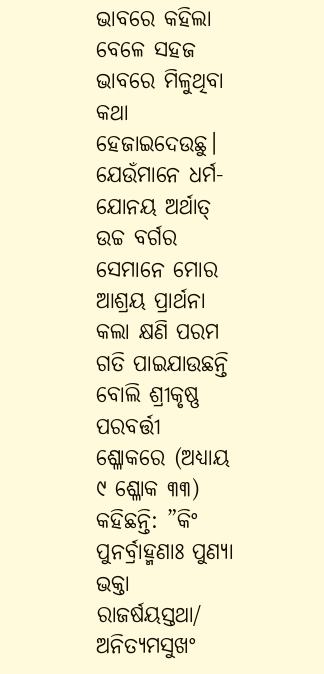ଭାବରେ କହିଲା ବେଳେ ସହଜ ଭାବରେ ମିଳୁଥିବା କଥା ହେଜାଇଦେଉଛୁ। ଯେଉଁମାନେ ଧର୍ମ-ଯୋନୟ ଅର୍ଥାତ୍‌ ଉଚ୍ଚ ବର୍ଗର ସେମାନେ ମୋର ଆଶ୍ରୟ ପ୍ରାର୍ଥନା କଲା କ୍ଷଣି ପରମ ଗତି ପାଇଯାଉଛନ୍ତି ବୋଲି ଶ୍ରୀକୃଷ୍ଣ ପରବର୍ତ୍ତୀ ଶ୍ଳୋକରେ (ଅଧ୍ୟାୟ ୯ ଶ୍ଳୋକ ୩୩) କହିଛନ୍ତି: ”କିଂ ପୁନର୍ବ୍ରାହ୍ମଣାଃ ପୁଣ୍ୟା ଭକ୍ତା ରାଜର୍ଷୟସ୍ତଥା/ ଅନିତ୍ୟମସୁଖଂ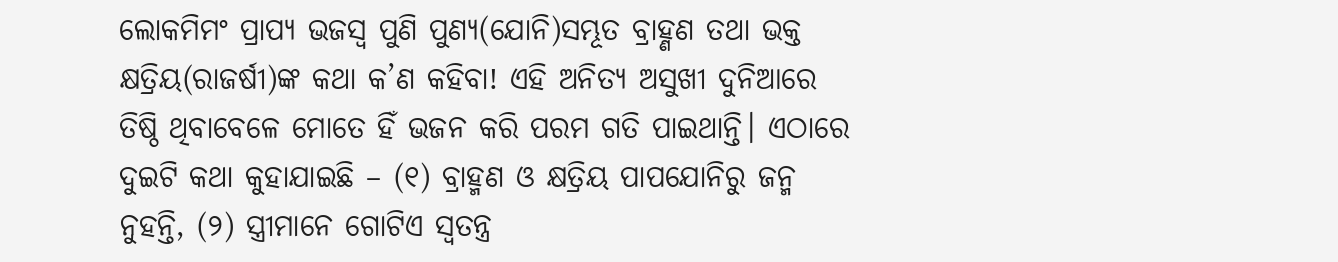ଲୋକମିମଂ ପ୍ରାପ୍ୟ ଭଜସ୍ବ ପୁଣି ପୁଣ୍ୟ(ଯୋନି)ସମ୍ଭୂତ ବ୍ରାହ୍ଣଣ ତଥା ଭକ୍ତ କ୍ଷତ୍ରିୟ(ରାଜର୍ଷୀ)ଙ୍କ କଥା କ’ଣ କହିବା! ଏହି ଅନିତ୍ୟ ଅସୁଖୀ ଦୁନିଆରେ ତିଷ୍ଠି ଥିବାବେଳେ ମୋତେ ହିଁ ଭଜନ କରି ପରମ ଗତି ପାଇଥାନ୍ତି। ଏଠାରେ ଦୁଇଟି କଥା କୁହାଯାଇଛି – (୧) ବ୍ରାହ୍ମଣ ଓ କ୍ଷତ୍ରିୟ ପାପଯୋନିରୁ ଜନ୍ମ ନୁହନ୍ତି, (୨) ସ୍ତ୍ରୀମାନେ ଗୋଟିଏ ସ୍ବତନ୍ତ୍ର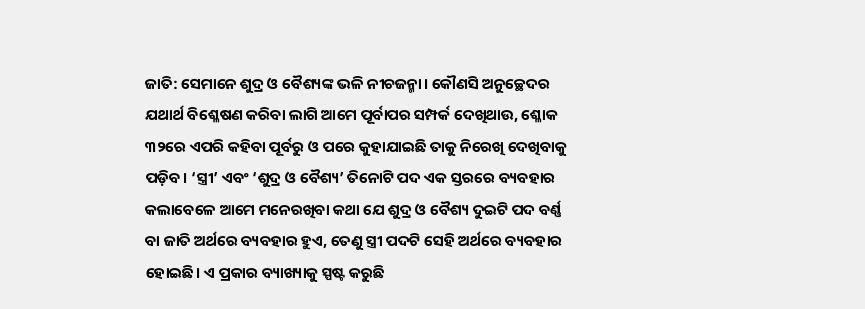ଜାତି: ସେମାନେ ଶୁଦ୍ର ଓ ବୈଶ୍ୟଙ୍କ ଭଳି ନୀଚଜନ୍ମା। କୌଣସି ଅନୁଚ୍ଛେଦର ଯଥାର୍ଥ ବିଶ୍ଳେଷଣ କରିବା ଲାଗି ଆମେ ପୂର୍ବାପର ସମ୍ପର୍କ ଦେଖିଥାଉ, ଶ୍ଳୋକ ୩୨ରେ ଏପରି କହିବା ପୂର୍ବରୁ ଓ ପରେ କୁହାଯାଇଛି ତାକୁ ନିରେଖି ଦେଖିବାକୁ ପଡ଼ିବ। ‘ସ୍ତ୍ରୀ’ ଏବଂ ‘ଶୁଦ୍ର ଓ ବୈଶ୍ୟ’ ତିନୋଟି ପଦ ଏକ ସ୍ତରରେ ବ୍ୟବହାର କଲାବେଳେ ଆମେ ମନେରଖିବା କଥା ଯେ ଶୁଦ୍ର ଓ ବୈଶ୍ୟ ଦୁଇଟି ପଦ ବର୍ଣ୍ଣ ବା ଜାତି ଅର୍ଥରେ ବ୍ୟବହାର ହୁଏ, ତେଣୁ ସ୍ତ୍ରୀ ପଦଟି ସେହି ଅର୍ଥରେ ବ୍ୟବହାର ହୋଇଛି। ଏ ପ୍ରକାର ବ୍ୟାଖ୍ୟାକୁ ସ୍ପଷ୍ଟ କରୁଛି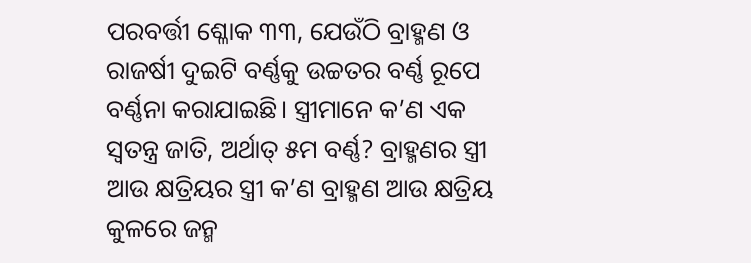ପରବର୍ତ୍ତୀ ଶ୍ଳୋକ ୩୩, ଯେଉଁଠି ବ୍ରାହ୍ମଣ ଓ ରାଜର୍ଷୀ ଦୁଇଟି ବର୍ଣ୍ଣକୁ ଉଚ୍ଚତର ବର୍ଣ୍ଣ ରୂପେ ବର୍ଣ୍ଣନା କରାଯାଇଛି। ସ୍ତ୍ରୀମାନେ କ’ଣ ଏକ ସ୍ବତନ୍ତ୍ର ଜାତି, ଅର୍ଥାତ୍‌ ୫ମ ବର୍ଣ୍ଣ? ବ୍ରାହ୍ମଣର ସ୍ତ୍ରୀ ଆଉ କ୍ଷତ୍ରିୟର ସ୍ତ୍ରୀ କ’ଣ ବ୍ରାହ୍ମଣ ଆଉ କ୍ଷତ୍ରିୟ କୁଳରେ ଜନ୍ମ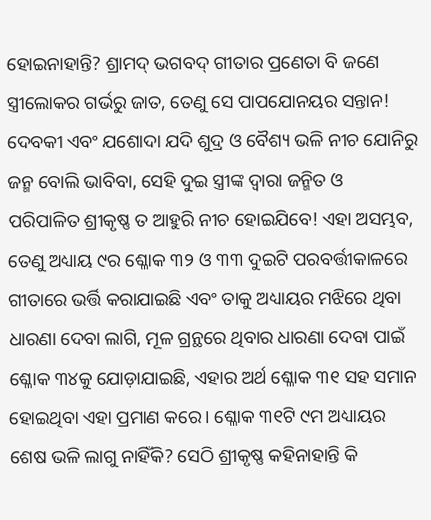ହୋଇନାହାନ୍ତି? ଶ୍ରାମଦ୍‌ ଭଗବଦ୍‌ ଗୀତାର ପ୍ରଣେତା ବି ଜଣେ ସ୍ତ୍ରୀଲୋକର ଗର୍ଭରୁ ଜାତ, ତେଣୁ ସେ ପାପଯୋନୟର ସନ୍ତାନ! ଦେବକୀ ଏବଂ ଯଶୋଦା ଯଦି ଶୁଦ୍ର ଓ ବୈଶ୍ୟ ଭଳି ନୀଚ ଯୋନିରୁ ଜନ୍ମ ବୋଲି ଭାବିବା, ସେହି ଦୁଇ ସ୍ତ୍ରୀଙ୍କ ଦ୍ୱାରା ଜନ୍ମିତ ଓ ପରିପାଳିତ ଶ୍ରୀକୃଷ୍ଣ ତ ଆହୁରି ନୀଚ ହୋଇଯିବେ! ଏହା ଅସମ୍ଭବ, ତେଣୁ ଅଧ୍ୟାୟ ୯ର ଶ୍ଳୋକ ୩୨ ଓ ୩୩ ଦୁଇଟି ପରବର୍ତ୍ତୀକାଳରେ ଗୀତାରେ ଭର୍ତ୍ତି କରାଯାଇଛି ଏବଂ ତାକୁ ଅଧ୍ୟାୟର ମଝିରେ ଥିବା ଧାରଣା ଦେବା ଲାଗି, ମୂଳ ଗ୍ରନ୍ଥରେ ଥିବାର ଧାରଣା ଦେବା ପାଇଁ ଶ୍ଳୋକ ୩୪କୁ ଯୋଡ଼ାଯାଇଛି, ଏହାର ଅର୍ଥ ଶ୍ଳୋକ ୩୧ ସହ ସମାନ ହୋଇଥିବା ଏହା ପ୍ରମାଣ କରେ। ଶ୍ଳୋକ ୩୧ଟି ୯ମ ଅଧ୍ୟାୟର ଶେଷ ଭଳି ଲାଗୁ ନାହିଁକି? ସେଠି ଶ୍ରୀକୃଷ୍ଣ କହିନାହାନ୍ତି କି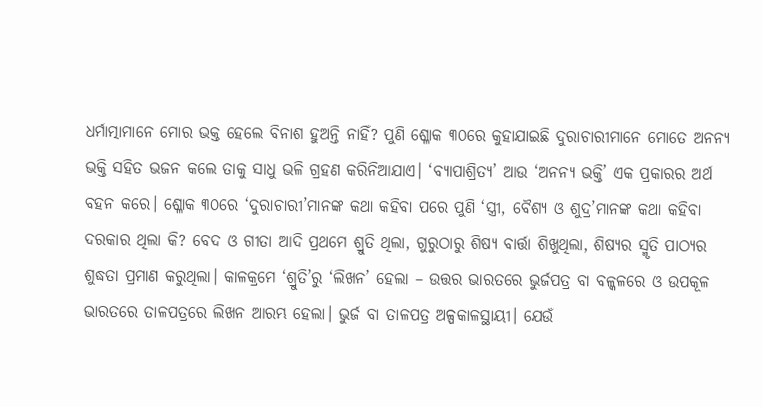ଧର୍ମାତ୍ମାମାନେ ମୋର ଭକ୍ତ ହେଲେ ବିନାଶ ହୁଅନ୍ତି ନାହିଁ? ପୁଣି ଶ୍ଳୋକ ୩୦ରେ କୁହାଯାଇଛି ଦୁରାଚାରୀମାନେ ମୋତେ ଅନନ୍ୟ ଭକ୍ତି ସହିତ ଭଜନ କଲେ ତାକୁ ସାଧୁ ଭଳି ଗ୍ରହଣ କରିନିଆଯାଏ। ‘ବ୍ୟାପାଶ୍ରିତ୍ୟ’ ଆଉ ‘ଅନନ୍ୟ ଭକ୍ତି’ ଏକ ପ୍ରକାରର ଅର୍ଥ ବହନ କରେ। ଶ୍ଳୋକ ୩୦ରେ ‘ଦୁରାଚାରୀ’ମାନଙ୍କ କଥା କହିବା ପରେ ପୁଣି ‘ସ୍ତ୍ରୀ, ବୈଶ୍ୟ ଓ ଶୁଦ୍ର’ମାନଙ୍କ କଥା କହିବା ଦରକାର ଥିଲା କି? ବେଦ ଓ ଗୀତା ଆଦି ପ୍ରଥମେ ଶ୍ରୁତି ଥିଲା, ଗୁରୁଠାରୁ ଶିଷ୍ୟ ବାର୍ତ୍ତା ଶିଖୁଥିଲା, ଶିଷ୍ୟର ସ୍ମୃତି ପାଠ୍ୟର ଶୁଦ୍ଧତା ପ୍ରମାଣ କରୁଥିଲା। କାଳକ୍ରମେ ‘ଶ୍ରୁତି’ରୁ ‘ଲିଖନ’ ହେଲା – ଉତ୍ତର ଭାରତରେ ଭୁର୍ଜପତ୍ର ବା ବଳ୍କଳରେ ଓ ଉପକୂଳ ଭାରତରେ ତାଳପତ୍ରରେ ଲିଖନ ଆରମ୍ଭ ହେଲା। ଭୁର୍ଜ ବା ତାଳପତ୍ର ଅଳ୍ପକାଳସ୍ଥାୟୀ। ଯେଉଁ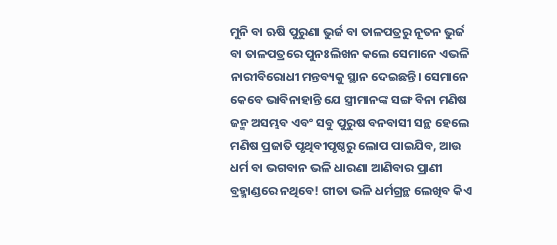ମୁନି ବା ଋଷି ପୁରୁଣା ଭୁର୍ଜ ବା ତାଳପତ୍ରରୁ ନୂତନ ଭୁର୍ଜ ବା ତାଳପତ୍ରରେ ପୁନଃଲିଖନ କଲେ ସେମାନେ ଏଭଳି ନାରୀବିରୋଧୀ ମନ୍ତବ୍ୟକୁ ସ୍ଥାନ ଦେଇଛନ୍ତି। ସେମାନେ କେବେ ଭାବିନାହାନ୍ତି ଯେ ସ୍ତ୍ରୀମାନଙ୍କ ସଙ୍ଗ ବିନା ମଣିଷ ଜନ୍ମ ଅସମ୍ଭବ ଏବଂ ସବୁ ପୁରୁଷ ବନବାସୀ ସନ୍ଥ ହେଲେ ମଣିଷ ପ୍ରଜାତି ପୃଥିବୀପୃଷ୍ଠରୁ ଲୋପ ପାଇଯିବ, ଆଉ ଧର୍ମ ବା ଭଗବାନ ଭଳି ଧାରଣା ଆଣିବାର ପ୍ରାଣୀ ବ୍ରହ୍ମାଣ୍ଡରେ ନଥିବେ! ଗୀତା ଭଳି ଧର୍ମଗ୍ରନ୍ଥ ଲେଖିବ କିଏ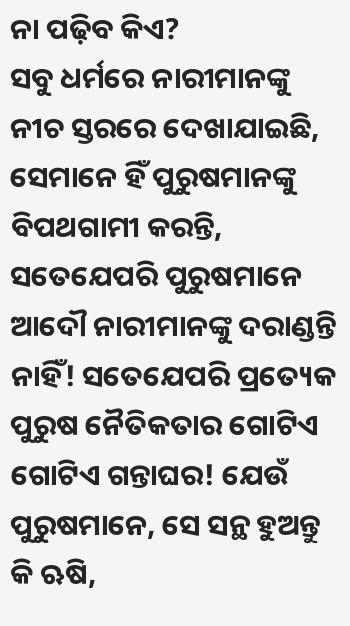ନା ପଢ଼ିବ କିଏ?
ସବୁ ଧର୍ମରେ ନାରୀମାନଙ୍କୁ ନୀଚ ସ୍ତରରେ ଦେଖାଯାଇଛି, ସେମାନେ ହିଁ ପୁରୁଷମାନଙ୍କୁ ବିପଥଗାମୀ କରନ୍ତି, ସତେଯେପରି ପୁରୁଷମାନେ ଆଦୌ ନାରୀମାନଙ୍କୁ ଦରାଣ୍ଡନ୍ତି ନାହିଁ! ସତେଯେପରି ପ୍ରତ୍ୟେକ ପୁରୁଷ ନୈତିକତାର ଗୋଟିଏ ଗୋଟିଏ ଗନ୍ତାଘର! ଯେଉଁ ପୁରୁଷମାନେ, ସେ ସନ୍ଥ ହୁଅନ୍ତୁ କି ଋଷି,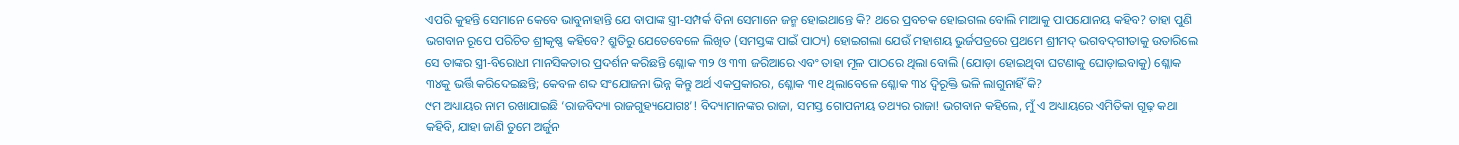ଏପରି କୁହନ୍ତି ସେମାନେ କେବେ ଭାବୁନାହାନ୍ତି ଯେ ବାପାଙ୍କ ସ୍ତ୍ରୀ-ସମ୍ପର୍କ ବିନା ସେମାନେ ଜନ୍ମ ହୋଇଥାନ୍ତେ କି? ଥରେ ପ୍ରବଚକ ହୋଇଗଲ ବୋଲି ମାଆକୁ ପାପଯୋନୟ କହିବ? ତାହା ପୁଣି ଭଗବାନ ରୂପେ ପରିଚିତ ଶ୍ରୀକୃଷ୍ଣ କହିବେ? ଶ୍ରୁତିରୁ ଯେତେବେଳେ ଲିଖିତ (ସମସ୍ତଙ୍କ ପାଇଁ ପାଠ୍ୟ) ହୋଇଗଲା ଯେଉଁ ମହାଶୟ ଭୁର୍ଜପତ୍ରରେ ପ୍ରଥମେ ଶ୍ରୀମଦ୍‌ ଭଗବଦ୍‌ଗୀତାକୁ ଉତାରିଲେ ସେ ତାଙ୍କର ସ୍ତ୍ରୀ-ବିରୋଧୀ ମାନସିକତାର ପ୍ରଦର୍ଶନ କରିଛନ୍ତି ଶ୍ଳୋକ ୩୨ ଓ ୩୩ ଜରିଆରେ ଏବଂ ତାହା ମୂଳ ପାଠରେ ଥିଲା ବୋଲି (ଯୋଡ଼ା ହୋଇଥିବା ଘଟଣାକୁ ଘୋଡ଼ାଇବାକୁ) ଶ୍ଳୋକ ୩୪କୁ ଭର୍ତ୍ତି କରିଦେଇଛନ୍ତି; କେବଳ ଶବ୍ଦ ସଂଯୋଜନା ଭିନ୍ନ କିନ୍ତୁ ଅର୍ଥ ଏକପ୍ରକାରର, ଶ୍ଳୋକ ୩୧ ଥିଲାବେଳେ ଶ୍ଳୋକ ୩୪ ଦ୍ୱିରୂକ୍ତି ଭଳି ଲାଗୁନାହିଁ କି?
୯ମ ଅଧ୍ୟାୟର ନାମ ରଖାଯାଇଛି ‘ରାଜବିଦ୍ୟା ରାଜଗୁହ୍ୟଯୋଗଃ’! ବିଦ୍ୟାମାନଙ୍କର ରାଜା, ସମସ୍ତ ଗୋପନୀୟ ତଥ୍ୟର ରାଜା! ଭଗବାନ କହିଲେ, ମୁଁ ଏ ଅଧ୍ୟାୟରେ ଏମିତିକା ଗୂଢ଼ କଥା କହିବି, ଯାହା ଜାଣି ତୁମେ ଅର୍ଜୁନ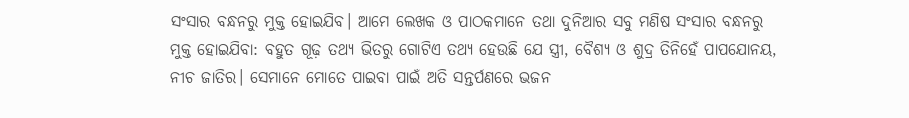ସଂସାର ବନ୍ଧନରୁ ମୁକ୍ତ ହୋଇଯିବ। ଆମେ ଲେଖକ ଓ ପାଠକମାନେ ତଥା ଦୁନିଆର ସବୁ ମଣିଷ ସଂସାର ବନ୍ଧନରୁ ମୁକ୍ତ ହୋଇଯିବା: ବହୁତ ଗୂଢ଼ ତଥ୍ୟ ଭିତରୁ ଗୋଟିଏ ତଥ୍ୟ ହେଉଛି ଯେ ସ୍ତ୍ରୀ, ବୈଶ୍ୟ ଓ ଶୁଦ୍ର ତିନିହେଁ ପାପଯୋନୟ, ନୀଚ ଜାତିର। ସେମାନେ ମୋତେ ପାଇବା ପାଇଁ ଅତି ସନ୍ତର୍ପଣରେ ଭଜନ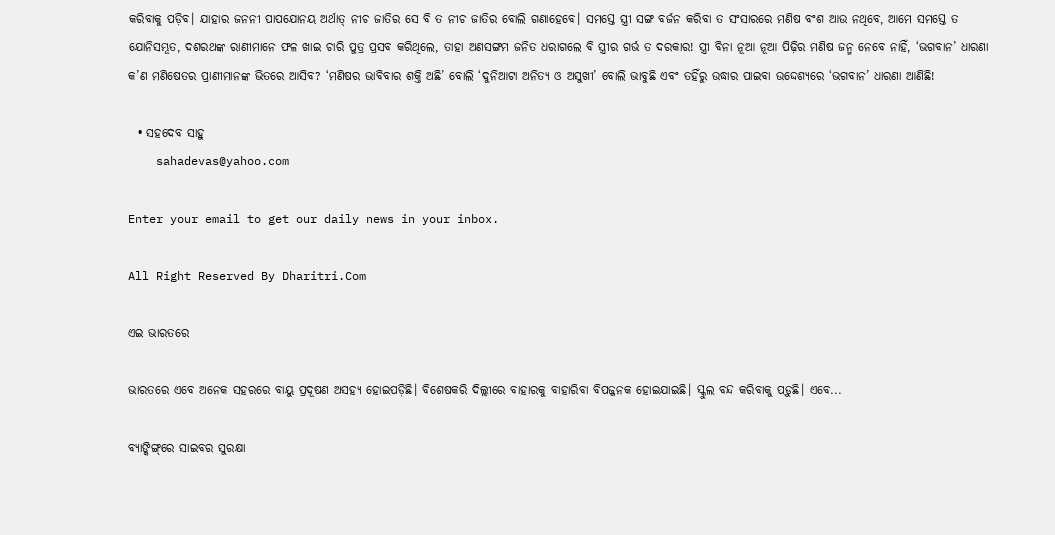କରିବାକୁ ପଡ଼ିବ। ଯାହାର ଜନନୀ ପାପଯୋନୟ ଅର୍ଥାତ୍‌ ନୀଚ ଜାତିର ସେ ବି ତ ନୀଚ ଜାତିର ବୋଲି ଗଣାହେବେ। ସମସ୍ତେ ସ୍ତ୍ରୀ ସଙ୍ଗ ବର୍ଜନ କରିବା ତ ସଂସାରରେ ମଣିଷ ବଂଶ ଆଉ ନଥିବେ, ଆମେ ସମସ୍ତେ ତ ଯୋନିସମ୍ଭୂତ, ଦଶରଥଙ୍କ ରାଣୀମାନେ ଫଳ ଖାଇ ଚାରି ପୁତ୍ର ପ୍ରସବ କରିଥିଲେ, ତାହା ଅଣସଙ୍ଗମ ଜନିତ ଧରାଗଲେ ବି ସ୍ତ୍ରୀର ଗର୍ଭ ତ ଦରକାର! ସ୍ତ୍ରୀ ବିନା ନୂଆ ନୂଆ ପିଢ଼ିର ମଣିଷ ଜନ୍ମ ନେବେ ନାହିଁ, ‘ଭଗବାନ’ ଧାରଣା କ’ଣ ମଣିଷେତର ପ୍ରାଣୀମାନଙ୍କ ଭିତରେ ଆସିବ? ‘ମଣିଷର ଭାବିବାର ଶକ୍ତି ଅଛି’ ବୋଲି ‘ଦୁନିଆଟା ଅନିତ୍ୟ ଓ ଅସୁଖୀ’ ବୋଲି ଭାବୁଛି ଏବଂ ତହିଁରୁ ଉଦ୍ଧାର ପାଇବା ଉଦ୍ଦେଶ୍ୟରେ ‘ଭଗବାନ’ ଧାରଣା ଆଣିଛି!

  • ସହଦେବ ସାହୁ
    sahadevas@yahoo.com

Enter your email to get our daily news in your inbox.

All Right Reserved By Dharitri.Com

ଏଇ ଭାରତରେ

ଭାରତରେ ଏବେ ଅନେକ ସହରରେ ବାୟୁ ପ୍ରଦୂଷଣ ଅସହ୍ୟ ହୋଇପଡ଼ିଛି। ବିଶେଷକରି ଦିଲ୍ଲୀରେ ବାହାରକୁ ବାହାରିବା ବିପଜ୍ଜନକ ହୋଇଯାଇଛି। ସ୍କୁଲ ବନ୍ଦ କରିବାକୁ ପଡ଼ୁଛି। ଏବେ...

ବ୍ୟାଙ୍କିଙ୍ଗ୍‌ରେ ସାଇବର ସୁରକ୍ଷା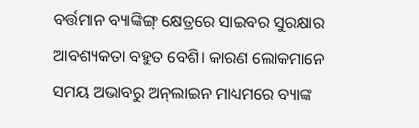ବର୍ତ୍ତମାନ ବ୍ୟାଙ୍କିଙ୍ଗ୍‌ କ୍ଷେତ୍ରରେ ସାଇବର ସୁରକ୍ଷାର ଆବଶ୍ୟକତା ବହୁତ ବେଶି। କାରଣ ଲୋକମାନେ ସମୟ ଅଭାବରୁ ଅନ୍‌ଲାଇନ ମାଧ୍ୟମରେ ବ୍ୟାଙ୍କ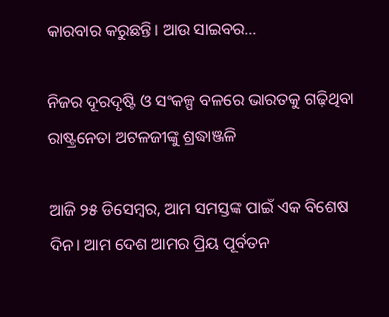କାରବାର କରୁଛନ୍ତି। ଆଉ ସାଇବର...

ନିଜର ଦୂରଦୃଷ୍ଟି ଓ ସଂକଳ୍ପ ବଳରେ ଭାରତକୁ ଗଢ଼ିଥିବା ରାଷ୍ଟ୍ରନେତା ଅଟଳଜୀଙ୍କୁ ଶ୍ରଦ୍ଧାଞ୍ଜଳି

ଆଜି ୨୫ ଡିସେମ୍ବର, ଆମ ସମସ୍ତଙ୍କ ପାଇଁ ଏକ ବିଶେଷ ଦିନ। ଆମ ଦେଶ ଆମର ପ୍ରିୟ ପୂର୍ବତନ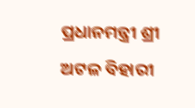ପ୍ରଧାନମନ୍ତ୍ରୀ ଶ୍ରୀ ଅଟଳ ବିହାରୀ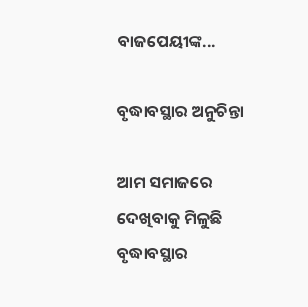ବାଜପେୟୀଙ୍କ...

ବୃଦ୍ଧାବସ୍ଥାର ଅନୁଚିନ୍ତା

ଆମ ସମାଜରେ ଦେଖିବାକୁ ମିଳୁଛି ବୃଦ୍ଧାବସ୍ଥାର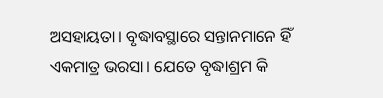ଅସହାୟତା। ବୃଦ୍ଧାବସ୍ଥାରେ ସନ୍ତାନମାନେ ହିଁ ଏକମାତ୍ର ଭରସା। ଯେତେ ବୃଦ୍ଧାଶ୍ରମ କି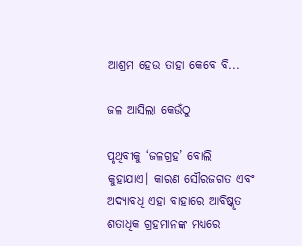ଆଶ୍ରମ ହେଉ ତାହା କେବେ ବି...

ଜଳ ଆସିଲା କେଉଁଠୁ

ପୃଥିବୀକୁ ‘ଜଳଗ୍ରହ’ ବୋଲି କୁହାଯାଏ। କାରଣ ସୌରଜଗତ ଏବଂ ଅଦ୍ୟାବଧି ଏହା ବାହାରେ ଆବିଷ୍କୃତ ଶତାଧିକ ଗ୍ରହମାନଙ୍କ ମଧ୍ୟରେ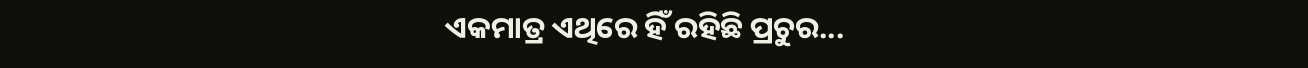ଏକମାତ୍ର ଏଥିରେ ହିଁ ରହିଛି ପ୍ରଚୁର...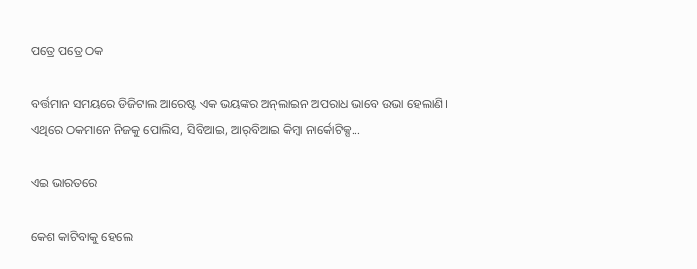ପତ୍ରେ ପତ୍ରେ ଠକ

ବର୍ତ୍ତମାନ ସମୟରେ ଡିଜିଟାଲ ଆରେଷ୍ଟ ଏକ ଭୟଙ୍କର ଅନ୍‌ଲାଇନ ଅପରାଧ ଭାବେ ଉଭା ହେଲାଣି। ଏଥିରେ ଠକମାନେ ନିଜକୁ ପୋଲିସ, ସିବିଆଇ, ଆର୍‌ବିଆଇ କିମ୍ବା ନାର୍କୋଟିକ୍ସ...

ଏଇ ଭାରତରେ

କେଶ କାଟିବାକୁ ହେଲେ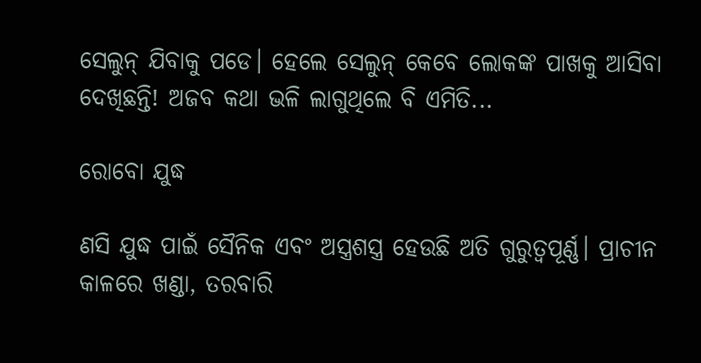ସେଲୁନ୍‌ ଯିବାକୁ ପଡେ। ହେଲେ ସେଲୁନ୍‌ କେବେ ଲୋକଙ୍କ ପାଖକୁ ଆସିବା ଦେଖିଛନ୍ତି! ଅଜବ କଥା ଭଳି ଲାଗୁଥିଲେ ବି ଏମିତି...

ରୋବୋ ଯୁଦ୍ଧ

ଣସି ଯୁଦ୍ଧ ପାଇଁ ସୈନିକ ଏବଂ ଅସ୍ତ୍ରଶସ୍ତ୍ର ହେଉଛି ଅତି ଗୁରୁତ୍ୱପୂର୍ଣ୍ଣ। ପ୍ରାଚୀନ କାଳରେ ଖଣ୍ଡା, ତରବାରି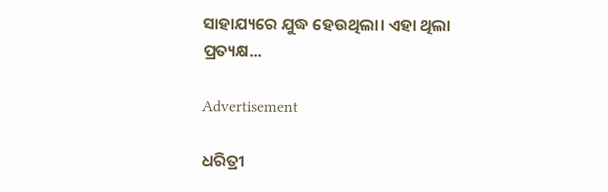ସାହାଯ୍ୟରେ ଯୁଦ୍ଧ ହେଉଥିଲା। ଏହା ଥିଲା ପ୍ରତ୍ୟକ୍ଷ...

Advertisement

ଧରିତ୍ରୀ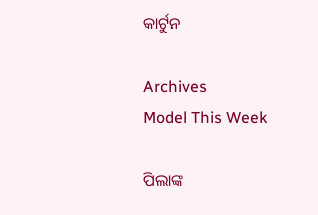କାର୍ଟୁନ

Archives
Model This Week

ପିଲାଙ୍କ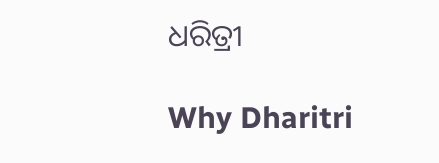ଧରିତ୍ରୀ

Why Dharitri